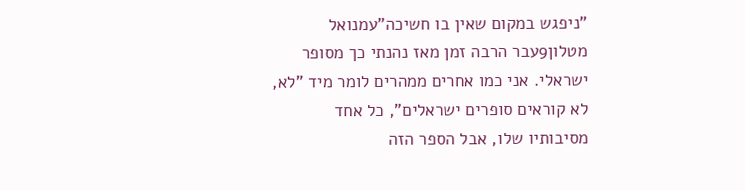"ניפגש במקום שאין בו חשיכה"עמנואל מטלון9עבר הרבה זמן מאז נהנתי כך מסופר ישראלי. אני כמו אחרים ממהרים לומר מיד "לא, לא קוראים סופרים ישראלים", כל אחד מסיבותיו שלו, אבל הספר הזה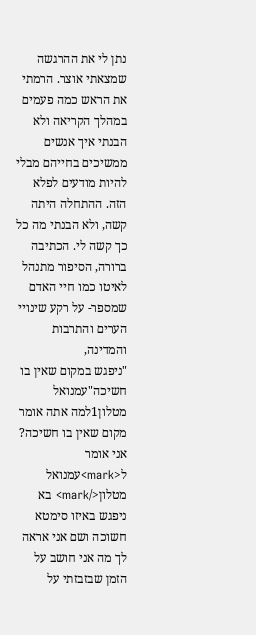נתן לי את ההרגשה שמצאתי אוצר. הרמתי את הראש כמה פעמים במהלך הקריאה ולא הבנתי איך אנשים ממשיכים בחייהם מבלי להיות מודעים לפלא הזה. ההתחלה היתה קשה, ולא הבנתי מה כל כך קשה לי. הכתיבה ברורה, הסיפור מתנהל לאיטו כמו חיי האדם שמספר- על רקע שינויי הערים והתרבות והמדינה,
"ניפגש במקום שאין בו חשיכה"עמנואל מטלון1למה אתה אומר מקום שאין בו חשיכה? אני אומר ל<mark>עמנואל מטלון</mark> בא ניפגש באיזו סימטא חשוכה ושם אני אראה לך מה אני חושב על הזמן שבזבזתי על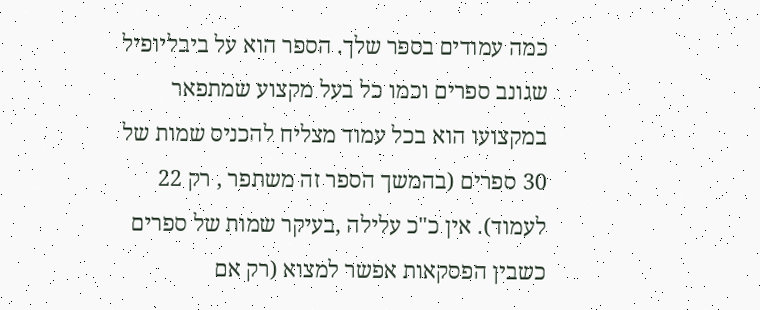כמה עמודים בספר שלך. הספר הוא על ביבליופיל שגונב ספרים וכמו כל בעל מקצוע שמתפאר במקצועו הוא בכל עמוד מצליח להכניס שמות של 30 ספרים (בהמשך הספר זה משתפר , רק 22 לעמוד). אין כ"כ עלילה ,בעיקר שמות של ספרים כשבין הפסקאות אפשר למצוא (רק אם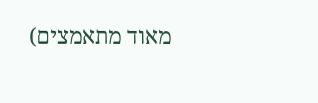מאוד מתאמצים)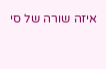איזה שורה של סי